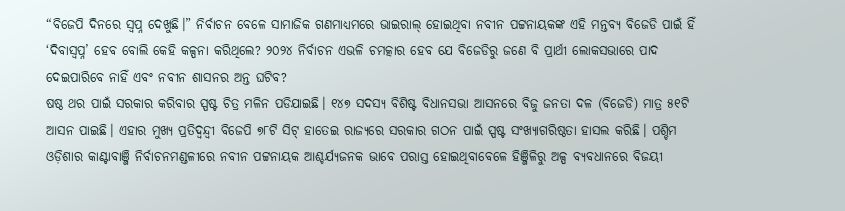“ବିଜେପି ଦିନରେ ସ୍ୱପ୍ନ ଦେଖୁଛି।” ନିର୍ବାଚନ ବେଳେ ସାମାଜିକ ଗଣମାଧ୍ୟମରେ ଭାଇରାଲ୍ ହୋଇଥିବା ନବୀନ ପଟ୍ଟନାୟକଙ୍କ ଏହି ମନ୍ତବ୍ୟ ବିଜେଡି ପାଇଁ ହିଁ ‘ଦିବାସ୍ୱପ୍ନ’ ହେବ ବୋଲି କେହି କଳ୍ପନା କରିଥିଲେ? ୨୦୨୪ ନିର୍ବାଚନ ଏଭଳି ଚମତ୍କାର ହେବ ଯେ ବିଜେଡିରୁ ଜଣେ ବି ପ୍ରାର୍ଥୀ ଲୋକସଭାରେ ପାଦ ଦେଇପାରିବେ ନାହିଁ ଏବଂ ନବୀନ ଶାସନର ଅନ୍ତ ଘଟିବ?
ଷଷ୍ଠ ଥର ପାଇଁ ସରକାର କରିବାର ସ୍ପଷ୍ଟ ଚିତ୍ର ମଳିନ ପଡିଯାଇଛି। ୧୪୭ ସଦସ୍ୟ ବିଶିଷ୍ଟ ବିଧାନସଭା ଆସନରେ ବିଜୁ ଜନତା ଦଳ (ବିଜେଡି) ମାତ୍ର ୫୧ଟି ଆସନ ପାଇଛି। ଏହାର ମୁଖ୍ୟ ପ୍ରତିଦ୍ୱନ୍ଦ୍ୱୀ ବିଜେପି ୭୮ଟି ସିଟ୍ ହାତେଇ ରାଜ୍ୟରେ ସରକାର ଗଠନ ପାଇଁ ସ୍ପଷ୍ଟ ସଂଖ୍ୟାଗରିଷ୍ଠତା ହାସଲ କରିଛି। ପଶ୍ଚିମ ଓଡ଼ିଶାର କାଣ୍ଟାବାଞ୍ଜି ନିର୍ବାଚନମଣ୍ଡଳୀରେ ନବୀନ ପଟ୍ଟନାୟକ ଆଶ୍ଚର୍ଯ୍ୟଜନକ ଭାବେ ପରାସ୍ତ ହୋଇଥିବାବେଳେ ହିଞ୍ଜିଳିରୁ ଅଳ୍ପ ବ୍ୟବଧାନରେ ବିଜୟୀ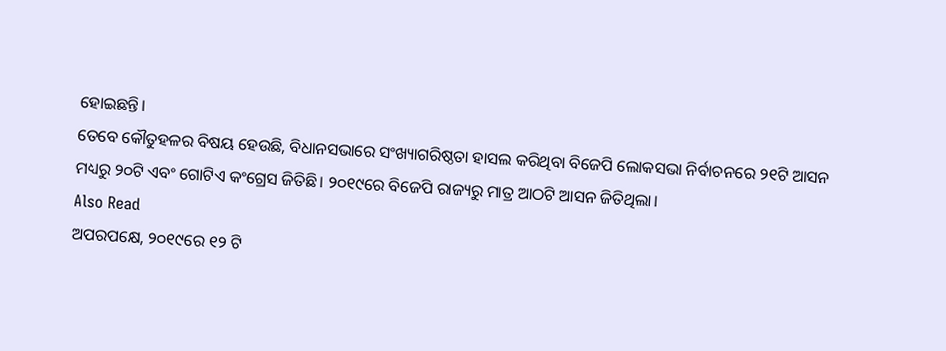ହୋଇଛନ୍ତି।
ତେବେ କୌତୁହଳର ବିଷୟ ହେଉଛି, ବିଧାନସଭାରେ ସଂଖ୍ୟାଗରିଷ୍ଠତା ହାସଲ କରିଥିବା ବିଜେପି ଲୋକସଭା ନିର୍ବାଚନରେ ୨୧ଟି ଆସନ ମଧ୍ୟରୁ ୨୦ଟି ଏବଂ ଗୋଟିଏ କଂଗ୍ରେସ ଜିତିଛି। ୨୦୧୯ରେ ବିଜେପି ରାଜ୍ୟରୁ ମାତ୍ର ଆଠଟି ଆସନ ଜିତିଥିଲା।
Also Read
ଅପରପକ୍ଷେ, ୨୦୧୯ରେ ୧୨ ଟି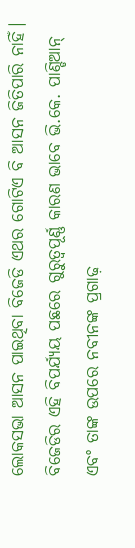ଲୋକସଭା ଆସନ ପାଇଥିବା ବିଜେଡି ଏଥର ଗୋଟିଏ ବି ଆସନ ଜିତିପାରି ନାହିଁ। ବିଜେଡିର ଏହି ବିପର୍ଯ୍ୟୟ ପଛରେ ଗୁରୁତ୍ୱପୂର୍ଣ୍ଣ କାରଣ ଭାବେ ଭି.କେ. ପାଣ୍ଡିଆନ୍ ଏବଂ ତାଙ୍କ ଉପରେ ନବୀନଙ୍କ ପ୍ରଗାଢ଼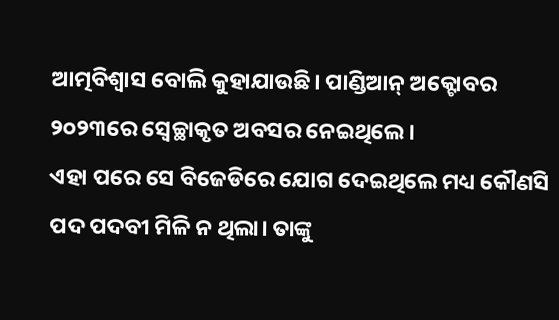ଆତ୍ମବିଶ୍ୱାସ ବୋଲି କୁହାଯାଉଛି। ପାଣ୍ଡିଆନ୍ ଅକ୍ଟୋବର ୨୦୨୩ରେ ସ୍ୱେଚ୍ଛାକୃତ ଅବସର ନେଇଥିଲେ।
ଏହା ପରେ ସେ ବିଜେଡିରେ ଯୋଗ ଦେଇଥିଲେ ମଧ୍ୟ କୌଣସି ପଦ ପଦବୀ ମିଳି ନ ଥିଲା। ତାଙ୍କୁ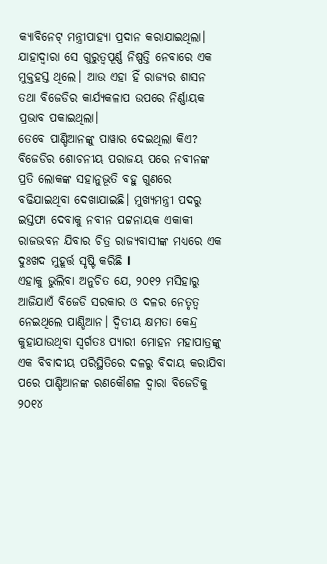କ୍ୟାବିନେଟ୍ ମନ୍ତ୍ରୀପାହ୍ୟା ପ୍ରଦାନ କରାଯାଇଥିଲା। ଯାହାଦ୍ୱାରା ସେ ଗୁରୁତ୍ୱପୂର୍ଣ୍ଣ ନିଷ୍ପତ୍ତି ନେବାରେ ଏକ ମୁକ୍ତହସ୍ତ ଥିଲେ। ଆଉ ଏହା ହିଁ ରାଜ୍ୟର ଶାସନ ତଥା ବିଜେଡିର କାର୍ଯ୍ୟକଳାପ ଉପରେ ନିର୍ଣ୍ଣାୟକ ପ୍ରଭାବ ପକାଇଥିଲା।
ତେବେ ପାଣ୍ଡିଆନଙ୍କୁ ପାୱାର ଦେଇଥିଲା କିଏ? ବିଜେଡିର ଶୋଚନୀୟ ପରାଜୟ ପରେ ନବୀନଙ୍କ ପ୍ରତି ଲୋକଙ୍କ ସହାନୁଭୂତି ବହୁ ଗୁଣରେ ବଢିଯାଇଥିବା ଦେଖାଯାଇଛି। ମୁଖ୍ୟମନ୍ତ୍ରୀ ପଦରୁ ଇସ୍ତଫା ଦେବାକୁ ନବୀନ ପଟ୍ଟନାୟକ ଏକାକୀ ରାଜଭବନ ଯିବାର ଚିତ୍ର ରାଜ୍ୟବାସୀଙ୍କ ମଧ୍ୟରେ ଏକ ଦୁଃଖଦ ମୁହୂର୍ତ୍ତ ସୃଷ୍ଟି କରିଛି l
ଏହାକୁ ଭୁଲିବା ଅନୁଚିତ ଯେ, ୨୦୧୨ ମସିହାରୁ ଆଜିଯାଏଁ ବିଜେଡି ସରକାର ଓ ଦଳର ନେତୃତ୍ୱ ନେଇଥିଲେ ପାଣ୍ଡିଆନ। ଦ୍ୱିତୀୟ କ୍ଷମତା କେନ୍ଦ୍ର କୁହାଯାଉଥିବା ସ୍ୱର୍ଗତଃ ପ୍ୟାରୀ ମୋହନ ମହାପାତ୍ରଙ୍କୁ ଏକ ବିବାଦୀୟ ପରିସ୍ଥିତିରେ ଦଳରୁ ବିଦାୟ କରାଯିବା ପରେ ପାଣ୍ଡିଆନଙ୍କ ରଣକୌଶଳ ଦ୍ୱାରା ବିଜେଡିକୁ ୨୦୧୪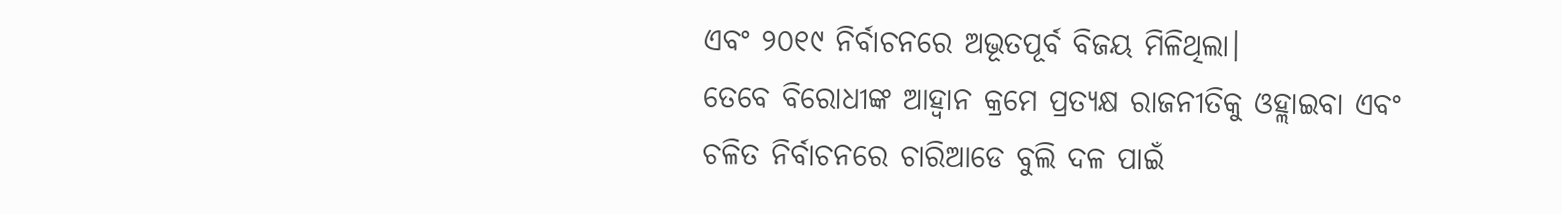ଏବଂ ୨୦୧୯ ନିର୍ବାଚନରେ ଅଭୂତପୂର୍ବ ବିଜୟ ମିଳିଥିଲା।
ତେବେ ବିରୋଧୀଙ୍କ ଆହ୍ୱାନ କ୍ରମେ ପ୍ରତ୍ୟକ୍ଷ ରାଜନୀତିକୁ ଓହ୍ଲାଇବା ଏବଂ ଚଳିତ ନିର୍ବାଚନରେ ଚାରିଆଡେ ବୁଲି ଦଳ ପାଇଁ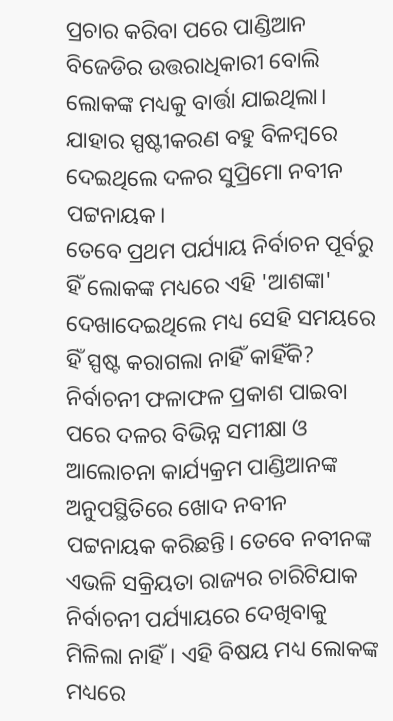ପ୍ରଚାର କରିବା ପରେ ପାଣ୍ଡିଆନ ବିଜେଡିର ଉତ୍ତରାଧିକାରୀ ବୋଲି ଲୋକଙ୍କ ମଧ୍ୟକୁ ବାର୍ତ୍ତା ଯାଇଥିଲା। ଯାହାର ସ୍ପଷ୍ଟୀକରଣ ବହୁ ବିଳମ୍ବରେ ଦେଇଥିଲେ ଦଳର ସୁପ୍ରିମୋ ନବୀନ ପଟ୍ଟନାୟକ।
ତେବେ ପ୍ରଥମ ପର୍ଯ୍ୟାୟ ନିର୍ବାଚନ ପୂର୍ବରୁ ହିଁ ଲୋକଙ୍କ ମଧ୍ୟରେ ଏହି 'ଆଶଙ୍କା' ଦେଖାଦେଇଥିଲେ ମଧ୍ୟ ସେହି ସମୟରେ ହିଁ ସ୍ପଷ୍ଟ କରାଗଲା ନାହିଁ କାହିଁକି? ନିର୍ବାଚନୀ ଫଳାଫଳ ପ୍ରକାଶ ପାଇବା ପରେ ଦଳର ବିଭିନ୍ନ ସମୀକ୍ଷା ଓ ଆଲୋଚନା କାର୍ଯ୍ୟକ୍ରମ ପାଣ୍ଡିଆନଙ୍କ ଅନୁପସ୍ଥିତିରେ ଖୋଦ ନବୀନ ପଟ୍ଟନାୟକ କରିଛନ୍ତି। ତେବେ ନବୀନଙ୍କ ଏଭଳି ସକ୍ରିୟତା ରାଜ୍ୟର ଚାରିଟିଯାକ ନିର୍ବାଚନୀ ପର୍ଯ୍ୟାୟରେ ଦେଖିବାକୁ ମିଳିଲା ନାହିଁ। ଏହି ବିଷୟ ମଧ୍ୟ ଲୋକଙ୍କ ମଧ୍ୟରେ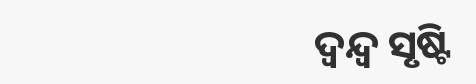ଦ୍ୱନ୍ଦ୍ୱ ସୃଷ୍ଟି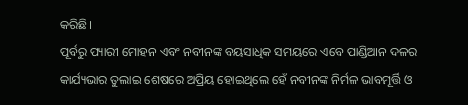କରିଛି।
ପୂର୍ବରୁ ପ୍ୟାରୀ ମୋହନ ଏବଂ ନବୀନଙ୍କ ବୟସାଧିକ ସମୟରେ ଏବେ ପାଣ୍ଡିଆନ ଦଳର କାର୍ଯ୍ୟଭାର ତୁଲାଇ ଶେଷରେ ଅପ୍ରିୟ ହୋଇଥିଲେ ହେଁ ନବୀନଙ୍କ ନିର୍ମଳ ଭାବମୂର୍ତ୍ତି ଓ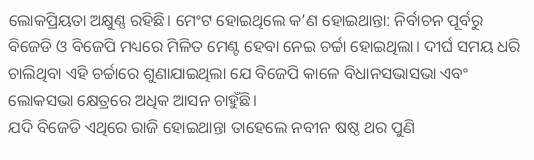ଲୋକପ୍ରିୟତା ଅକ୍ଷୁଣ୍ଣ ରହିଛି। ମେଂଟ ହୋଇଥିଲେ କ’ଣ ହୋଇଥାନ୍ତା: ନିର୍ବାଚନ ପୂର୍ବରୁ ବିଜେଡି ଓ ବିଜେପି ମଧ୍ୟରେ ମିଳିତ ମେଣ୍ଟ ହେବା ନେଇ ଚର୍ଚ୍ଚା ହୋଇଥିଲା। ଦୀର୍ଘ ସମୟ ଧରି ଚାଲିଥିବା ଏହି ଚର୍ଚ୍ଚାରେ ଶୁଣାଯାଇଥିଲା ଯେ ବିଜେପି କାଳେ ବିଧାନସଭାସଭା ଏବଂ ଲୋକସଭା କ୍ଷେତ୍ରରେ ଅଧିକ ଆସନ ଚାହୁଁଛି।
ଯଦି ବିଜେଡି ଏଥିରେ ରାଜି ହୋଇଥାନ୍ତା ତାହେଲେ ନବୀନ ଷଷ୍ଠ ଥର ପୁଣି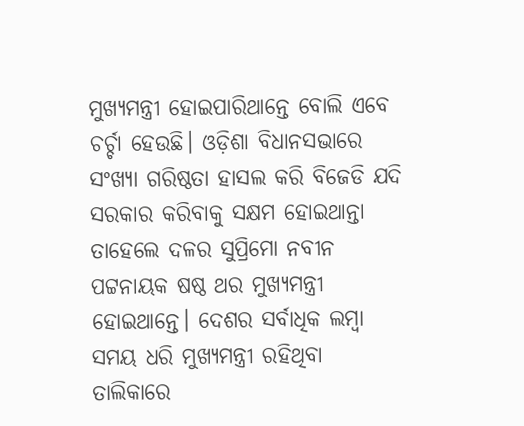ମୁଖ୍ୟମନ୍ତ୍ରୀ ହୋଇପାରିଥାନ୍ତେ ବୋଲି ଏବେ ଚର୍ଚ୍ଚା ହେଉଛି। ଓଡ଼ିଶା ବିଧାନସଭାରେ ସଂଖ୍ୟା ଗରିଷ୍ଠତା ହାସଲ କରି ବିଜେଡି ଯଦି ସରକାର କରିବାକୁ ସକ୍ଷମ ହୋଇଥାନ୍ତା ତାହେଲେ ଦଳର ସୁପ୍ରିମୋ ନବୀନ ପଟ୍ଟନାୟକ ଷଷ୍ଠ ଥର ମୁଖ୍ୟମନ୍ତ୍ରୀ ହୋଇଥାନ୍ତେ। ଦେଶର ସର୍ବାଧିକ ଲମ୍ବା ସମୟ ଧରି ମୁଖ୍ୟମନ୍ତ୍ରୀ ରହିଥିବା ତାଲିକାରେ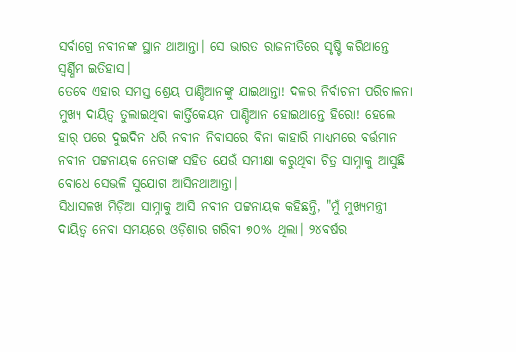ସର୍ବାଗ୍ରେ ନବୀନଙ୍କ ସ୍ଥାନ ଥାଆନ୍ତା। ସେ ଭାରତ ରାଜନୀତିରେ ସୃଷ୍ଟି କରିଥାନ୍ତେ ସ୍ୱର୍ଣ୍ଣିମ ଇତିହାସ।
ତେବେ ଏହାର ସମସ୍ତ ଶ୍ରେୟ ପାଣ୍ଡିଆନଙ୍କୁ ଯାଇଥାନ୍ତା! ଦଳର ନିର୍ବାଚନୀ ପରିଚାଳନା ମୁଖ୍ୟ ଦାୟିତ୍ୱ ତୁଲାଇଥିବା କାର୍ତ୍ତିକେୟନ ପାଣ୍ଡିଆନ ହୋଇଥାନ୍ତେ ହିରୋ! ହେଲେ ହାର୍ ପରେ ଦୁଇଦିନ ଧରି ନବୀନ ନିବାସରେ ବିନା କାହାରି ମାଧ୍ୟମରେ ବର୍ତ୍ତମାନ ନବୀନ ପଟ୍ଟନାୟକ ନେତାଙ୍କ ସହିତ ଯେଉଁ ସମୀକ୍ଷା କରୁଥିବା ଚିତ୍ର ସାମ୍ନାକୁ ଆସୁଛି ବୋଧେ ସେଭଳି ସୁଯୋଗ ଆସିନଥାଆନ୍ତା।
ସିଧାସଳଖ ମିଡ଼ିଆ ସାମ୍ନାକୁ ଆସି ନବୀନ ପଟ୍ଟନାୟକ କହିଛନ୍ତି, "ମୁଁ ମୁଖ୍ୟମନ୍ତ୍ରୀ ଦାୟିତ୍ୱ ନେବା ସମୟରେ ଓଡ଼ିଶାର ଗରିବୀ ୭୦% ଥିଲା। ୨୪ବର୍ଷର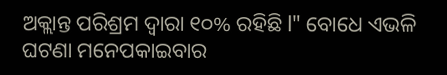ଅକ୍ଲାନ୍ତ ପରିଶ୍ରମ ଦ୍ୱାରା ୧୦% ରହିଛି l" ବୋଧେ ଏଭଳି ଘଟଣା ମନେପକାଇବାର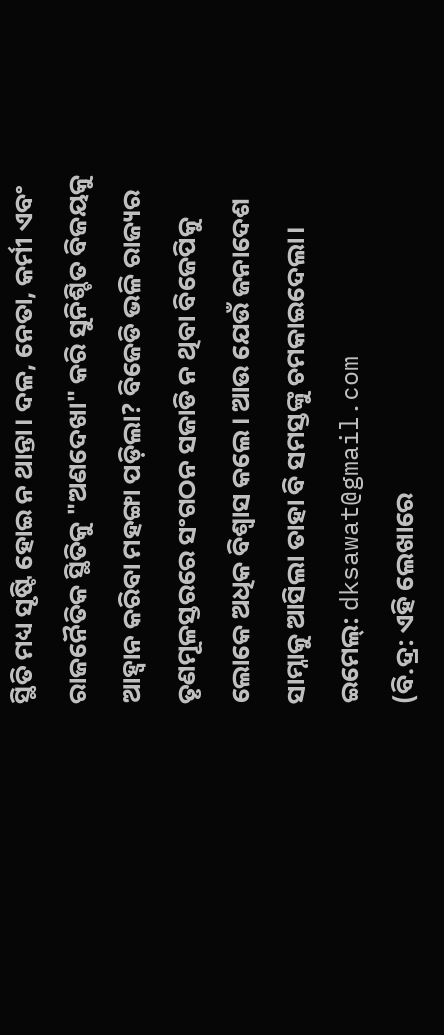ସ୍ଥିତି ମଧ୍ୟ ସୃଷ୍ଟି ହୋଇ ନ ଥାନ୍ତା। ଦଳ, ନେତା, କର୍ମୀ ଏବଂ ରାଜନୈତିକ ସ୍ଥିତିକୁ "ଅଣଦେଖା" କରି ସୁନିଶ୍ଚିତ ବିଜୟକୁ ଆହ୍ୱାନ କରିବା ମହଙ୍ଗା ପଡ଼ିଲା? ବିଜେଡି ଭଳି ରାଜ୍ୟର ତୃଣମୂଳସ୍ତରରେ ସଂଗଠନ ସଜାଡି ନ ଥିବା ବିଜେପିକୁ ଲୋକେ ଅଧିକ ବିଶ୍ୱାସ କଲେ। ଆଉ ଯେଉଁ ଜନାଦେଶ ସାମ୍ନାକୁ ଆସିଲା ତାହା ବି ସମସ୍ତଙ୍କୁ ଚମକାଇଦେଲା।
ଇମେଲ୍: dksawat@gmail.com
(ବି.ଦ୍ର: ଏହି ଲେଖାରେ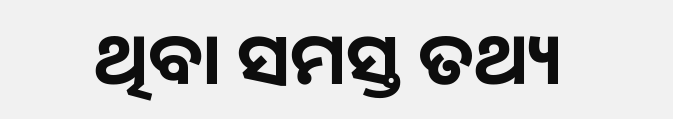ଥିବା ସମସ୍ତ ତଥ୍ୟ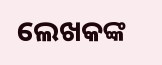ଲେଖକଙ୍କ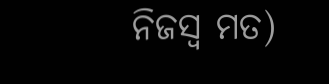ନିଜସ୍ୱ ମତ)